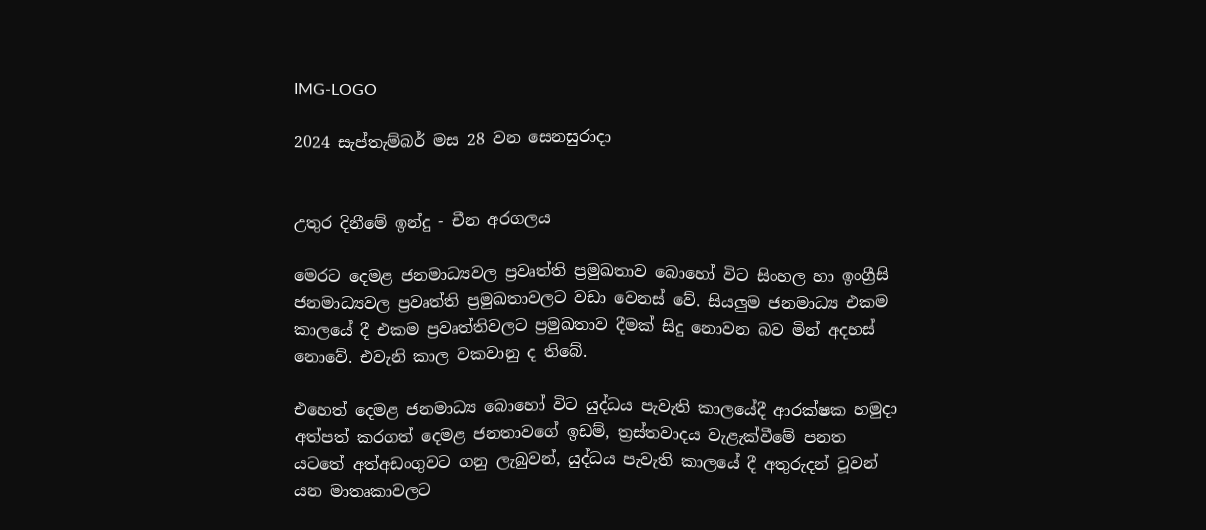IMG-LOGO

2024 සැප්තැම්බර් මස 28 වන සෙනසුරාදා


උතුර දිනීමේ ඉන්දු - චීන අරගලය

මෙරට දෙමළ ජනමාධ්‍යවල ප්‍රවෘත්ති ප්‍රමුඛතාව බොහෝ විට සිංහල හා ඉංග්‍රීසි ජනමාධ්‍යවල ප්‍රවෘත්ති ප්‍රමුඛතාවලට වඩා වෙනස් වේ. සියලුම ජනමාධ්‍ය එකම කාලයේ දී එකම ප්‍රවෘත්තිවලට ප්‍රමුඛතාව දීමක් සිදු නොවන බව මින් අදහස් නොවේ. එවැනි කාල වකවානු ද තිබේ.

එහෙත් දෙමළ ජනමාධ්‍ය බොහෝ විට යුද්ධය පැවැති කාලයේදී ආරක්ෂක හමුදා අත්පත් කරගත් දෙමළ ජනතාවගේ ඉඩම්, ත්‍රස්තවාදය වැළැක්වීමේ පනත යටතේ අත්අඩංගුවට ගනු ලැබුවන්, යුද්ධය පැවැති කාලයේ දී අතුරුදන් වූවන් යන මාතෘකාවලට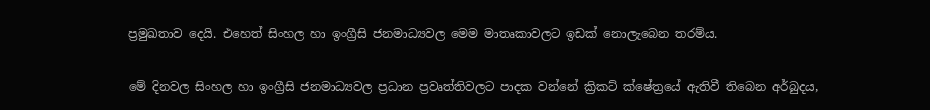ප්‍රමුඛතාව දෙයි. එහෙත් සිංහල හා ඉංග්‍රීසි ජනමාධ්‍යවල මෙම මාතෘකාවලට ඉඩක් නොලැබෙන තරම්ය.

මේ දිනවල සිංහල හා ඉංග්‍රීසි ජනමාධ්‍යවල ප්‍රධාන ප්‍රවෘත්තිවලට පාදක වන්නේ ක්‍රිකට් ක්ෂේත්‍රයේ ඇතිවී තිබෙන අර්බුදය,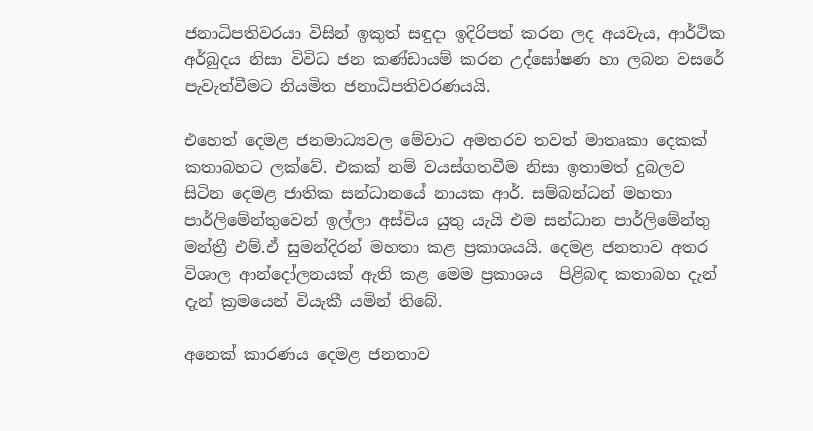ජනාධිපතිවරයා විසින් ඉකුත් සඳුදා ඉදිරිපත් කරන ලද අයවැය, ආර්ථික අර්බුදය නිසා විවිධ ජන කණ්ඩායම් කරන උද්ඝෝෂණ හා ලබන වසරේ පැවැත්වීමට නියමිත ජනාධිපතිවරණයයි.

එහෙත් දෙමළ ජනමාධ්‍යවල මේවාට අමතරව තවත් මාතෘකා දෙකක් කතාබහට ලක්වේ. එකක් නම් වයස්ගතවීම නිසා ඉතාමත් දුබලව සිටින දෙමළ ජාතික සන්ධානයේ නායක ආර්. සම්බන්ධන් මහතා පාර්ලිමේන්තුවෙන් ඉල්ලා අස්විය යුතු යැයි එම සන්ධාන පාර්ලිමේන්තු මන්ත්‍රී එම්.ඒ සුමන්දිරන් මහතා කළ ප්‍රකාශයයි. දෙමළ ජනතාව අතර විශාල ආන්දෝලනයක් ඇති කළ මෙම ප්‍රකාශය  පිළිබඳ කතාබහ දැන් දැන් ක්‍රමයෙන් වියැකී යමින් තිබේ.

අනෙක් කාරණය දෙමළ ජනතාව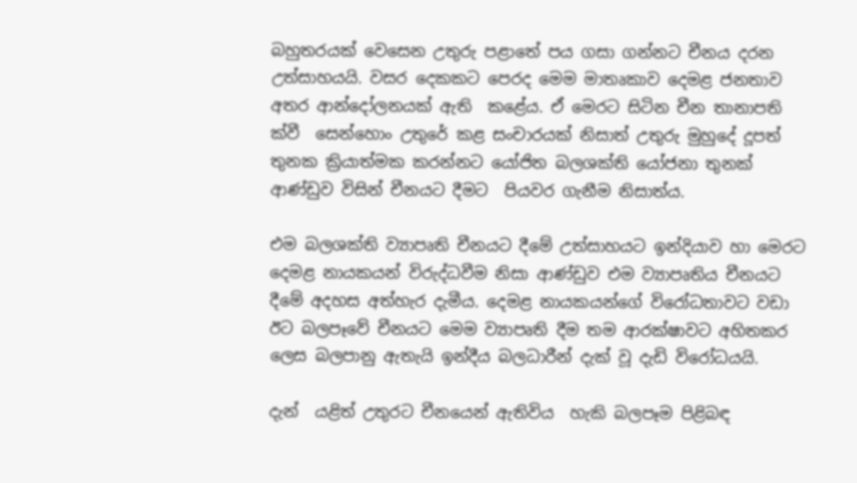බහුතරයක් වෙසෙන උතුරු පළාතේ පය ගසා ගන්නට චීනය දරන උත්සාහයයි. වසර දෙකකට පෙරද මෙම මාතෘකාව දෙමළ ජනතාව අතර ආන්දෝලනයක් ඇති  කළේය. ඒ මෙරට සිටින චීන තානාපති ක්වී  සෙන්හොං උතුරේ කළ සංචාරයක් නිසාත් උතුරු මුහුදේ දූපත් තුනක ක්‍රියාත්මක කරන්නට යෝජිත බලශක්ති යෝජනා තුනක් ආණ්ඩුව විසින් චීනයට දීමට  පියවර ගැනීම නිසාත්ය.

එම බලශක්ති ව්‍යාපෘති චීනයට දීමේ උත්සාහයට ඉන්දියාව හා මෙරට දෙමළ නායකයන් විරුද්ධවීම නිසා ආණ්ඩුව එම ව්‍යාපෘතිය චීනයට දීමේ අදහස අත්හැර දැමීය. දෙමළ නායකයන්ගේ විරෝධතාවට වඩා ඊට බලපෑවේ චීනයට මෙම ව්‍යාපෘති දීම තම ආරක්ෂාවට අහිතකර ලෙස බලපානු ඇතැයි ඉන්දීය බලධාරීන් දැක් වූ දැඩි විරෝධයයි.

දැන්  යළිත් උතුරට චීනයෙන් ඇතිවිය  හැකි බලපෑම පිළිබඳ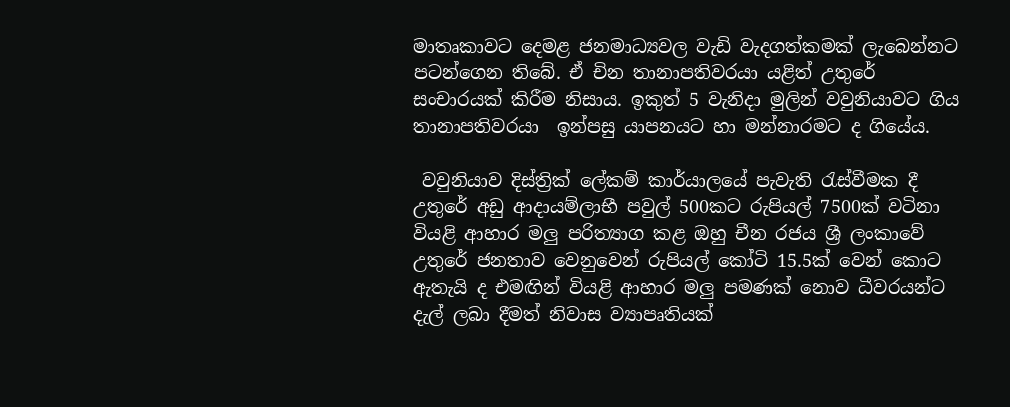මාතෘකාවට දෙමළ ජනමාධ්‍යවල වැඩි වැදගත්කමක් ලැබෙන්නට පටන්ගෙන තිබේ. ඒ චින තානාපතිවරයා යළිත් උතුරේ සංචාරයක් කිරීම නිසාය. ඉකුත් 5 වැනිදා මුලින් වවුනියාවට ගිය තානාපතිවරයා  ඉන්පසු යාපනයට හා මන්නාරමට ද ගියේය.

 වවුනියාව දිස්ත්‍රික් ලේකම් කාර්යාලයේ පැවැති රැස්වීමක දී උතුරේ අඩු ආදායම්ලාභී පවුල් 500කට රුපියල් 7500ක් වටිනා වියළි ආහාර මලු පරිත්‍යාග කළ ඔහු චීන රජය ශ්‍රී ලංකාවේ උතුරේ ජනතාව වෙනුවෙන් රුපියල් කෝටි 15.5ක් වෙන් කොට ඇතැයි ද එමඟින් වියළි ආහාර මලු පමණක් නොව ධීවරයන්ට දැල් ලබා දීමත් නිවාස ව්‍යාපෘතියක්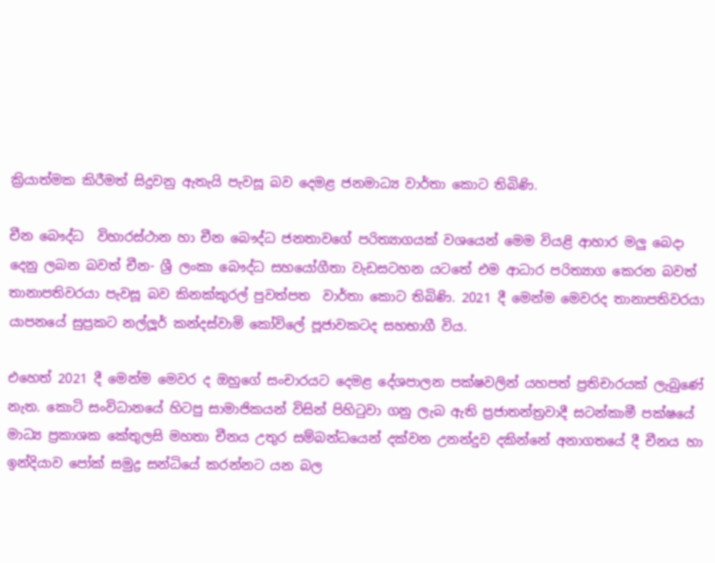ක්‍රියාත්මක කිරීමත් සිදුවනු ඇතැයි පැවසූ බව දෙමළ ජනමාධ්‍ය වාර්තා කොට තිබිණි.

චීන බෞද්ධ  විහාරස්ථාන හා චීන බෞද්ධ ජනතාවගේ පරිත්‍යාගයක් වශයෙන් මෙම වියළි ආහාර මලු බෙදා දෙනු ලබන බවත් චීන- ශ්‍රී ලංකා බෞද්ධ සහයෝගීතා වැඩසටහන යටතේ එම ආධාර පරිත්‍යාග කෙරන බවත් තානාපතිවරයා පැවසූ බව කිනක්කුරල් පුවත්පත  වාර්තා කොට තිබිණි. 2021 දී මෙන්ම මෙවරද තානාපතිවරයා යාපනයේ සුප්‍රකට නල්ලූර් කන්දස්වාමි කෝවිලේ පූජාවකටද සහභාගී විය.

එහෙත් 2021 දී මෙන්ම මෙවර ද ඔහුගේ සංචාරයට දෙමළ දේශපාලන පක්ෂවලින් යහපත් ප්‍රතිචාරයක් ලැබුණේ නැත. කොටි සංවිධානයේ හිටපු සාමාජිකයන් විසින් පිහිටුවා ගනු ලැබ ඇති ප්‍රජාතන්ත්‍රවාදී සටන්කාමී පක්ෂයේ මාධ්‍ය ප්‍රකාශක කේතුලසි මහතා චීනය උතුර සම්බන්ධයෙන් දක්වන උනන්දුව දකින්නේ අනාගතයේ දී චීනය හා ඉන්දියාව පෝක් සමුද්‍ර සන්ධියේ කරන්නට යන බල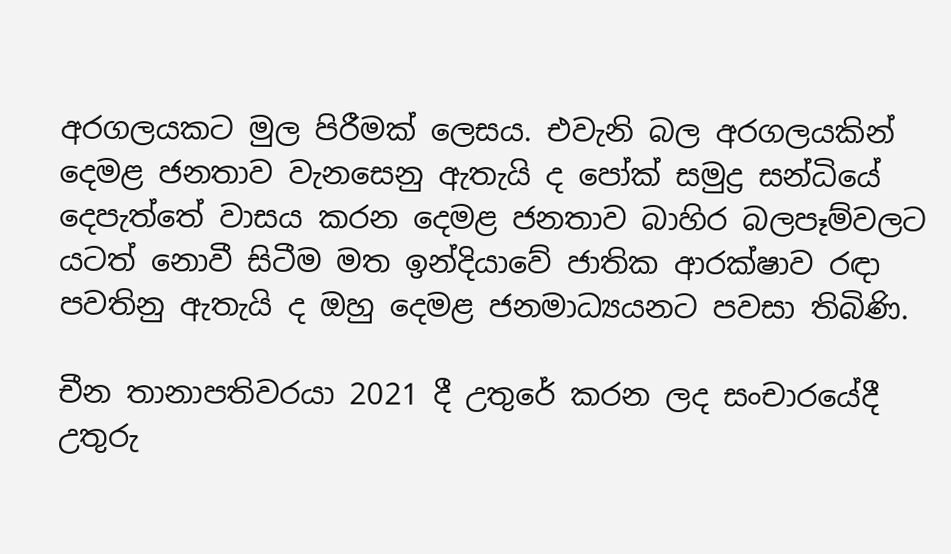අරගලයකට මුල පිරීමක් ලෙසය. එවැනි බල අරගලයකින් දෙමළ ජනතාව වැනසෙනු ඇතැයි ද පෝක් සමුද්‍ර සන්ධියේ දෙපැත්තේ වාසය කරන දෙමළ ජනතාව බාහිර බලපෑම්වලට යටත් නොවී සිටීම මත ඉන්දියාවේ ජාතික ආරක්ෂාව රඳා පවතිනු ඇතැයි ද ඔහු දෙමළ ජනමාධ්‍යයනට පවසා තිබිණි.

චීන තානාපතිවරයා 2021 දී උතුරේ කරන ලද සංචාරයේදී උතුරු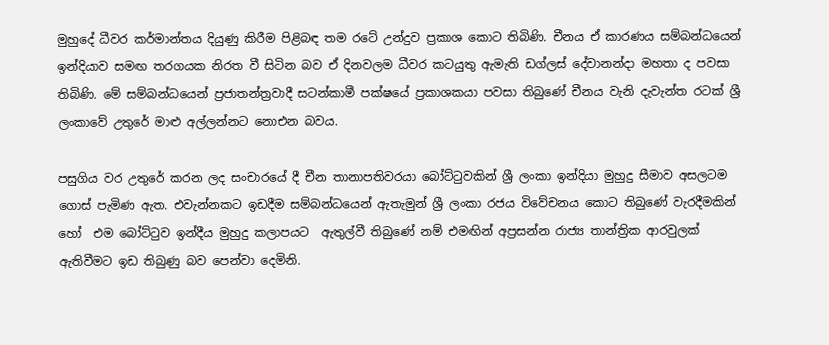මුහුදේ ධීවර කර්මාන්තය දියුණු කිරීම පිළිබඳ තම රටේ උන්දුව ප්‍රකාශ කොට තිබිණි. චීනය ඒ කාරණය සම්බන්ධයෙන් ඉන්දියාව සමඟ තරගයක නිරත වී සිටින බව ඒ දිනවලම ධීවර කටයුතු ඇමැති ඩග්ලස් දේවානන්දා මහතා ද පවසා තිබිණි. මේ සම්බන්ධයෙන් ප්‍රජාතන්ත්‍රවාදී සටන්කාමී පක්ෂයේ ප්‍රකාශකයා පවසා තිබුණේ චීනය වැනි දැවැන්ත රටක් ශ්‍රී ලංකාවේ උතුරේ මාළු අල්ලන්නට නොඑන බවය.

පසුගිය වර උතුරේ කරන ලද සංචාරයේ දී චීන තානාපතිවරයා බෝට්ටුවකින් ශ්‍රී ලංකා ඉන්දියා මුහුදු සීමාව අසලටම ගොස් පැමිණ ඇත. එවැන්නකට ඉඩදීම සම්බන්ධයෙන් ඇතැමුන් ශ්‍රී ලංකා රජය විවේචනය කොට තිබුණේ වැරදීමකින් හෝ  එම බෝට්ටුව ඉන්දීය මුහුදු කලාපයට  ඇතුල්වී තිබුණේ නම් එමඟින් අප්‍රසන්න රාජ්‍ය තාන්ත්‍රික ආරවුලක් ඇතිවීමට ඉඩ තිබුණු බව පෙන්වා දෙමිනි.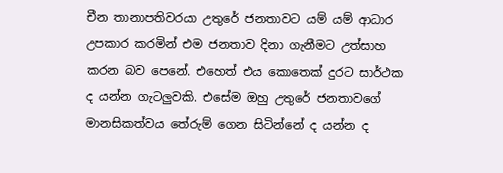චීන තානාපතිවරයා උතුරේ ජනතාවට යම් යම් ආධාර උපකාර කරමින් එම ජනතාව දිනා ගැනීමට උත්සාහ කරන බව පෙනේ. එහෙත් එය කොතෙක් දුරට සාර්ථක ද යන්න ගැටලුවකි. එසේම ඔහු උතුරේ ජනතාවගේ මානසිකත්වය තේරුම් ගෙන සිටින්නේ ද යන්න ද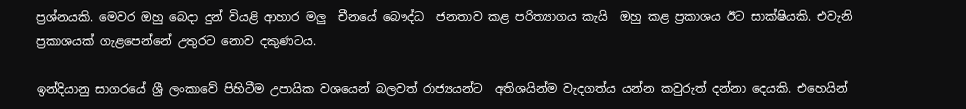ප්‍රශ්නයකි. මෙවර ඔහු බෙදා දුන් වියළි ආහාර මලු  චීනයේ බෞද්ධ  ජනතාව කළ පරිත්‍යාගය කැයි  ඔහු කළ ප්‍රකාශය ඊට සාක්ෂියකි. එවැනි ප්‍රකාශයක් ගැළපෙන්නේ උතුරට නොව දකුණටය.

ඉන්දියානු සාගරයේ ශ්‍රී ලංකාවේ පිහිටීම උපායික වශයෙන් බලවත් රාජ්‍යයන්ට  අතිශයින්ම වැදගත්ය යන්න කවුරුත් දන්නා දෙයකි. එහෙයින්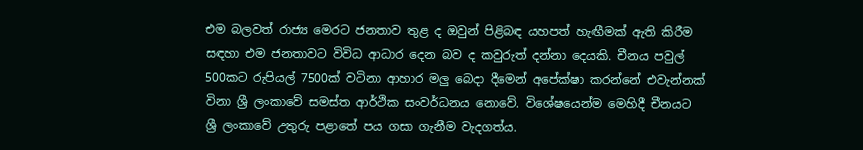එම බලවත් රාජ්‍ය මෙරට ජනතාව තුළ ද ඔවුන් පිළිබඳ යහපත් හැඟීමක් ඇති කිරීම සඳහා එම ජනතාවට විවිධ ආධාර දෙන බව ද කවුරුත් දන්නා දෙයකි. චීනය පවුල් 500කට රුපියල් 7500ක් වටිනා ආහාර මලු බෙදා දීමෙන් අපේක්ෂා කරන්නේ එවැන්නක් විනා ශ්‍රී ලංකාවේ සමස්ත ආර්ථික සංවර්ධනය නොවේ. විශේෂයෙන්ම මෙහිදී චීනයට ශ්‍රී ලංකාවේ උතුරු පළාතේ පය ගසා ගැනීම වැදගත්ය.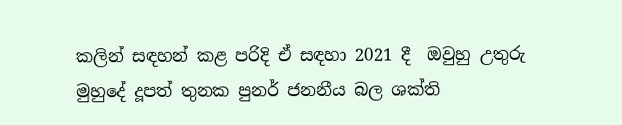කලින් සඳහන් කළ පරිදි ඒ සඳහා 2021 දී  ඔවුහු උතුරු මුහුදේ දූපත් තුනක පුනර් ජනනීය බල ශක්ති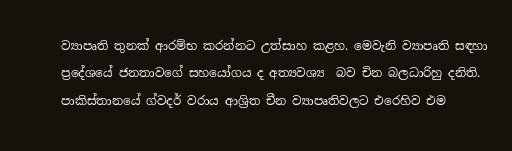ව්‍යාපෘති තුනක් ආරම්භ කරන්නට උත්සාහ කළහ. මෙවැනි ව්‍යාපෘති සඳහා ප්‍රදේශයේ ජනතාවගේ සහයෝගය ද අත්‍යවශ්‍ය  බව චින බලධාරිහු දනිති. පාකිස්තානයේ ග්වදර් වරාය ආශ්‍රිත චීන ව්‍යාපෘතිවලට එරෙහිව එම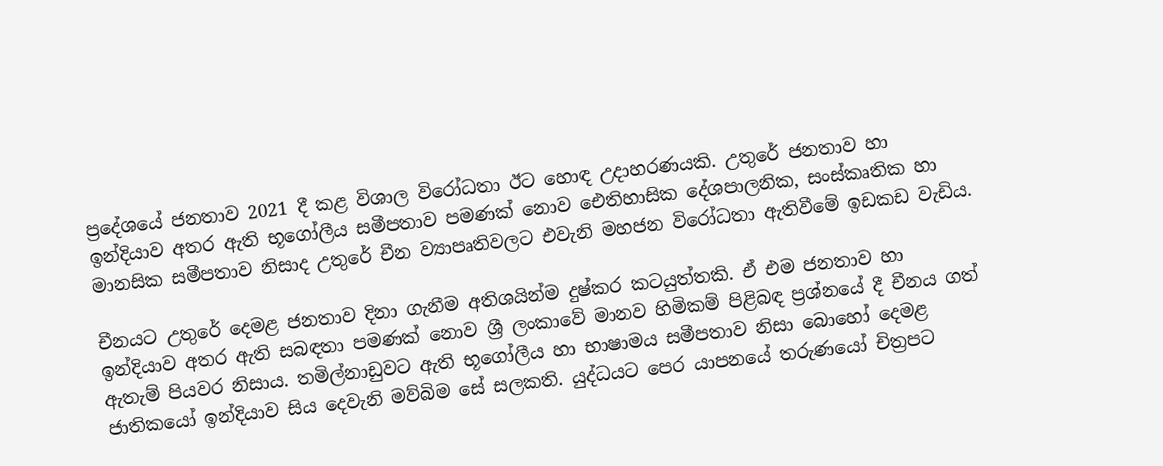ප්‍රදේශයේ ජනතාව 2021 දී කළ විශාල විරෝධතා ඊට හොඳ උදාහරණයකි. උතුරේ ජනතාව හා ඉන්දියාව අතර ඇති භූගෝලීය සමීපතාව පමණක් නොව ඓතිහාසික දේශපාලනික, සංස්කෘතික හා මානසික සමීපතාව නිසාද උතුරේ චීන ව්‍යාපෘතිවලට එවැනි මහජන විරෝධතා ඇතිවීමේ ඉඩකඩ වැඩිය.

චීනයට උතුරේ දෙමළ ජනතාව දිනා ගැනීම අතිශයින්ම දුෂ්කර කටයුත්තකි. ඒ එම ජනතාව හා ඉන්දියාව අතර ඇති සබඳතා පමණක් නොව ශ්‍රී ලංකාවේ මානව හිමිකම් පිළිබඳ ප්‍රශ්නයේ දී චීනය ගත් ඇතැම් පියවර නිසාය. තමිල්නාඩුවට ඇති භූගෝලීය හා භාෂාමය සමීපතාව නිසා බොහෝ දෙමළ ජාතිකයෝ ඉන්දියාව සිය දෙවැනි මව්බිම සේ සලකති. යුද්ධයට පෙර යාපනයේ තරුණයෝ චිත්‍රපට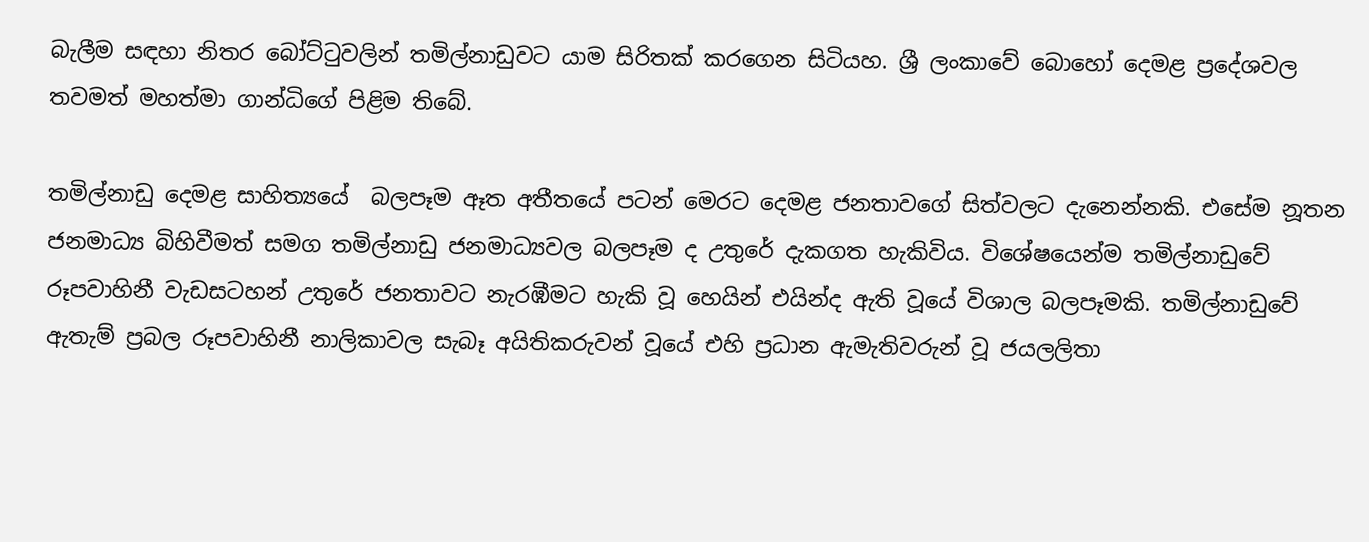බැලීම සඳහා නිතර බෝට්ටුවලින් තමිල්නාඩුවට යාම සිරිතක් කරගෙන සිටියහ. ශ්‍රී ලංකාවේ බොහෝ දෙමළ ප්‍රදේශවල තවමත් මහත්මා ගාන්ධිගේ පිළිම තිබේ.

තමිල්නාඩු දෙමළ සාහිත්‍යයේ  බලපෑම ඈත අතීතයේ පටන් මෙරට දෙමළ ජනතාවගේ සිත්වලට දැනෙන්නකි. එසේම නූතන  ජනමාධ්‍ය බිහිවීමත් සමග තමිල්නාඩු ජනමාධ්‍යවල බලපෑම ද උතුරේ දැකගත හැකිවිය. විශේෂයෙන්ම තමිල්නාඩුවේ රූපවාහිනී වැඩසටහන් උතුරේ ජනතාවට නැරඹීමට හැකි වූ හෙයින් එයින්ද ඇති වූයේ විශාල බලපෑමකි. තමිල්නාඩුවේ ඇතැම් ප්‍රබල රූපවාහිනී නාලිකාවල සැබෑ අයිතිකරුවන් වූයේ එහි ප්‍රධාන ඇමැතිවරුන් වූ ජයලලිතා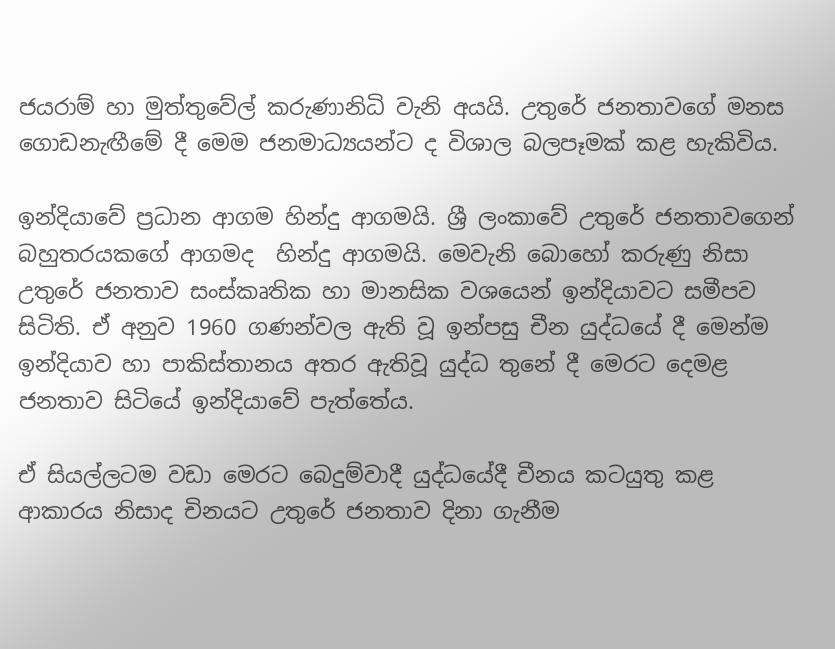ජයරාම් හා මුත්තුවේල් කරුණානිධි වැනි අයයි. උතුරේ ජනතාවගේ මනස ගොඩනැඟීමේ දී මෙම ජනමාධ්‍යයන්ට ද විශාල බලපෑමක් කළ හැකිවිය.

ඉන්දියාවේ ප්‍රධාන ආගම හින්දු ආගමයි. ශ්‍රී ලංකාවේ උතුරේ ජනතාවගෙන් බහුතරයකගේ ආගමද  හින්දු ආගමයි. මෙවැනි බොහෝ කරුණු නිසා උතුරේ ජනතාව සංස්කෘතික හා මානසික වශයෙන් ඉන්දියාවට සමීපව සිටිති. ඒ අනුව 1960 ගණන්වල ඇති වූ ඉන්පසු චීන යුද්ධයේ දී මෙන්ම ඉන්දියාව හා පාකිස්තානය අතර ඇතිවූ යුද්ධ තුනේ දී මෙරට දෙමළ ජනතාව සිටියේ ඉන්දියාවේ පැත්තේය.

ඒ සියල්ලටම වඩා මෙරට බෙදුම්වාදී යුද්ධයේදී චීනය කටයුතු කළ ආකාරය නිසාද චිනයට උතුරේ ජනතාව දිනා ගැනීම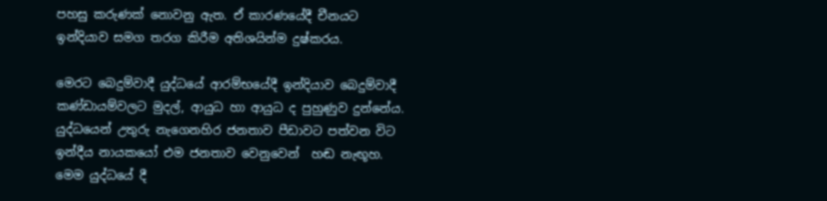පහසු කරුණක් නොවනු ඇත. ඒ කාරණයේදී චීනයට ඉන්දියාව සමග තරග කිරීම අතිශයින්ම දුෂ්කරය.

මෙරට බෙදුම්වාදී යුද්ධයේ ආරම්භයේදී ඉන්දියාව බෙදුම්වාදී කණ්ඩායම්වලට මුදල්, ආයුධ හා ආයුධ ද පුහුණුව දුන්නේය. යුද්ධයෙන් උතුරු නැගෙනහිර ජනතාව පීඩාවට පත්වන විට ඉන්දීය නායකයෝ එම ජනතාව වෙනුවෙන්  හඬ නැඟූහ. මෙම යුද්ධයේ දී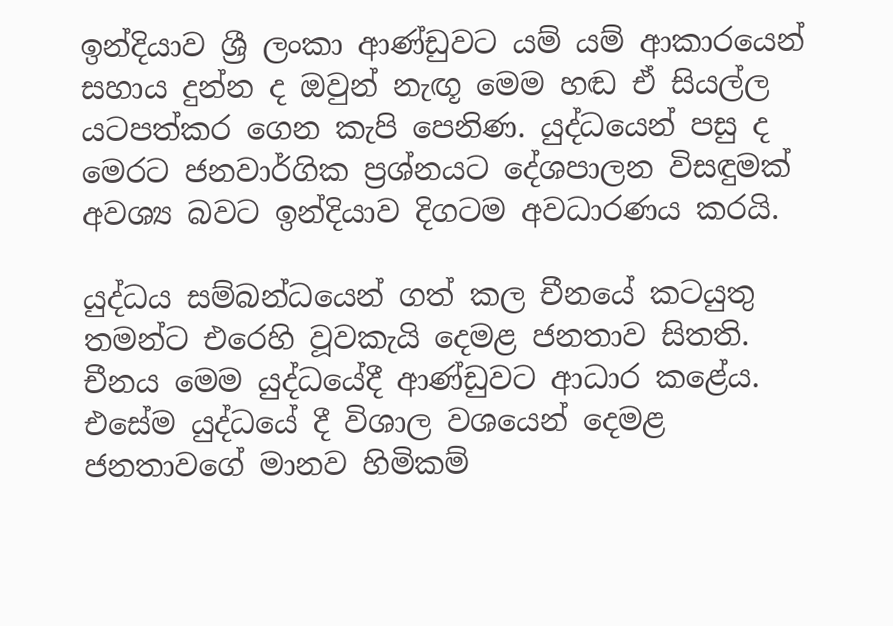ඉන්දියාව ශ්‍රී ලංකා ආණ්ඩුවට යම් යම් ආකාරයෙන් සහාය දුන්න ද ඔවුන් නැඟූ මෙම හඬ ඒ සියල්ල යටපත්කර ගෙන කැපි පෙනිණ. යුද්ධයෙන් පසු ද මෙරට ජනවාර්ගික ප්‍රශ්නයට දේශපාලන විසඳුමක් අවශ්‍ය බවට ඉන්දියාව දිගටම අවධාරණය කරයි.

යුද්ධය සම්බන්ධයෙන් ගත් කල චීනයේ කටයුතු තමන්ට එරෙහි වූවකැයි දෙමළ ජනතාව සිතති. චීනය මෙම යුද්ධයේදී ආණ්ඩුවට ආධාර කළේය. එසේම යුද්ධයේ දී විශාල වශයෙන් දෙමළ ජනතාවගේ මානව හිමිකම්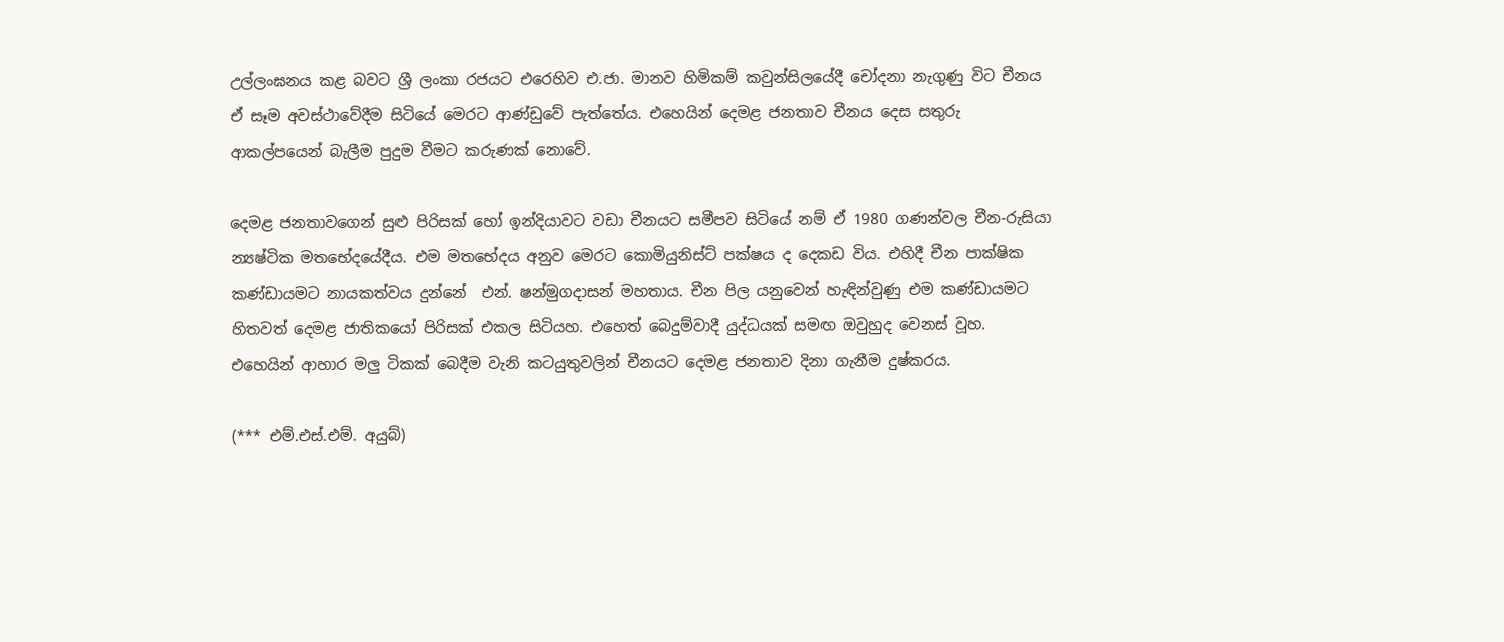උල්ලංඝනය කළ බවට ශ්‍රී ලංකා රජයට එරෙහිව එ.ජා. මානව හිමිකම් කවුන්සිලයේදී චෝදනා නැගුණු විට චීනය ඒ සෑම අවස්ථාවේදීම සිටියේ මෙරට ආණ්ඩුවේ පැත්තේය. එහෙයින් දෙමළ ජනතාව චීනය දෙස සතුරු ආකල්පයෙන් බැලීම පුදුම වීමට කරුණක් නොවේ.

දෙමළ ජනතාවගෙන් සුළු පිරිසක් හෝ ඉන්දියාවට වඩා චීනයට සමීපව සිටියේ නම් ඒ 1980 ගණන්වල චීන-රුසියා න්‍යෂ්ටික මතභේදයේදීය. එම මතභේදය අනුව මෙරට කොමියුනිස්ට් පක්ෂය ද දෙකඩ විය. එහිදී චීන පාක්ෂික කණ්ඩායමට නායකත්වය දුන්නේ  එන්. ෂන්මුගදාසන් මහතාය. චීන පිල යනුවෙන් හැඳින්වුණු එම කණ්ඩායමට හිතවත් දෙමළ ජාතිකයෝ පිරිසක් එකල සිටියහ. එහෙත් බෙදුම්වාදී යුද්ධයක් සමඟ ඔවුහුද වෙනස් වූහ. එහෙයින් ආහාර මලු ටිකක් බෙදීම වැනි කටයුතුවලින් චීනයට දෙමළ ජනතාව දිනා ගැනීම දුෂ්කරය.

(*** එම්.එස්.එම්. අයුබ්)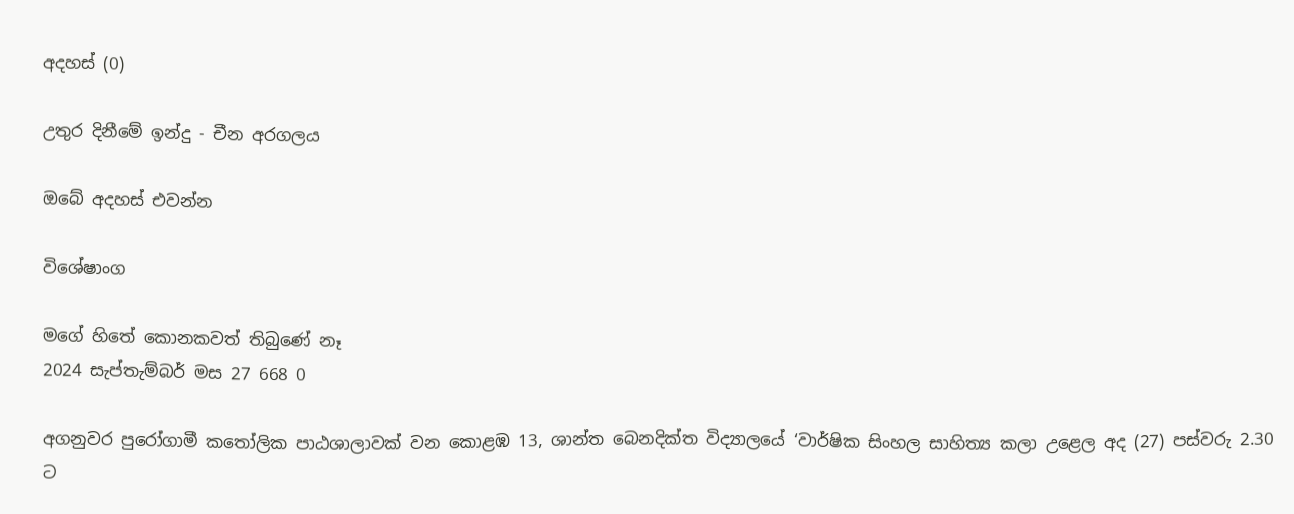අදහස් (0)

උතුර දිනීමේ ඉන්දු - චීන අරගලය

ඔබේ අදහස් එවන්න

විශේෂාංග

මගේ හිතේ කොනකවත් තිබුණේ නෑ
2024 සැප්තැම්බර් මස 27 668 0

අගනුවර පුරෝගාමී කතෝලික පාඨශාලාවක් වන කොළඹ 13, ශාන්ත බෙනදික්ත විද්‍යාලයේ ‘වාර්ෂික සිංහල සාහිත්‍ය කලා උළෙල අද (27) පස්වරු 2.30 ට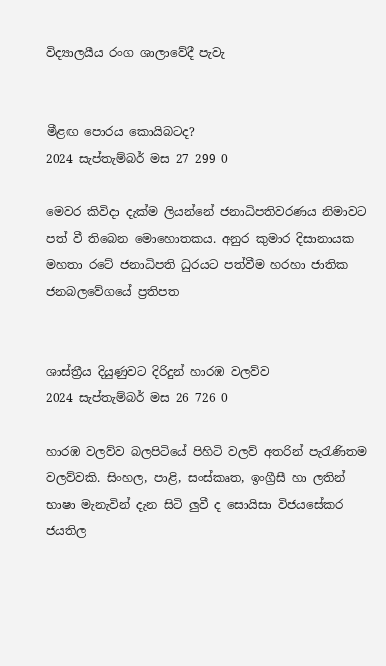විද්‍යාලයීය රංග ශාලාවේදී පැවැ


මීළඟ පොරය කොයිබටද?
2024 සැප්තැම්බර් මස 27 299 0

මෙවර කිවිදා දැක්ම ලියන්නේ ජනාධිපතිවරණය නිමාවට පත් වී තිබෙන මොහොතකය. අනුර කුමාර දිසානායක මහතා රටේ ජනාධිපති ධුරයට පත්වීම හරහා ජාතික ජනබලවේගයේ ප්‍රතිපත


ශාස්ත්‍රීය දියුණුවට දිරිදුන් හාරඹ වලව්ව
2024 සැප්තැම්බර් මස 26 726 0

හාරඹ වලව්ව බලපිටියේ පිහිටි වලව් අතරින් පැරැණිතම වලව්වකි. සිංහල, පාළි, සංස්කෘත, ඉංග්‍රීසී හා ලතින් භාෂා මැනැවින් දැන සිටි ලු‍වී ද සොයිසා විජයසේකර ජයතිල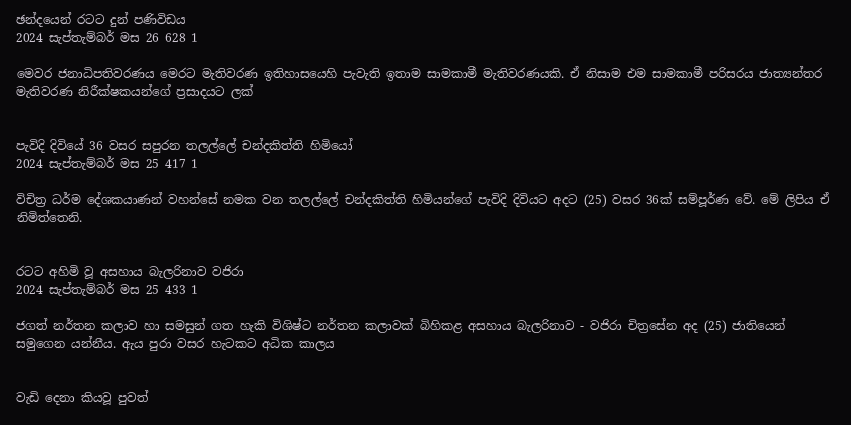ඡන්දයෙන් රටට දුන් පණිවිඩය
2024 සැප්තැම්බර් මස 26 628 1

මෙවර ජනාධිපතිවරණය මෙරට මැතිවරණ ඉතිහාසයෙහි පැවැති ඉතාම සාමකාමී මැතිවරණයකි. ඒ නිසාම එම සාමකාමී පරිසරය ජාත්‍යන්තර මැතිවරණ නිරීක්ෂකයන්ගේ ප්‍රසාදයට ලක්


පැවිදි දිවියේ 36 වසර සපුරන තලල්ලේ චන්දකිත්ති හිමියෝ
2024 සැප්තැම්බර් මස 25 417 1

විචිත්‍ර ධර්ම දේශකයාණන් වහන්සේ නමක වන තලල්ලේ චන්දකිත්ති හිමියන්ගේ පැවිදි දිවියට අදට (25) වසර 36ක් සම්පූර්ණ වේ. මේ ලිපිය ඒ නිමිත්තෙනි.


රටට අහිමි වූ අසහාය බැලරිනාව වජිරා
2024 සැප්තැම්බර් මස 25 433 1

ජගත් නර්තන කලාව හා සමසුන් ගත හැකි විශිෂ්ට නර්තන කලාවක් බිහිකළ අසහාය බැලරිනාව - වජිරා චිත්‍රසේන අද (25) ජාතියෙන් සමුගෙන යන්නීය. ඇය පුරා වසර හැටකට අධික කාලය


වැඩි දෙනා කියවූ පුවත්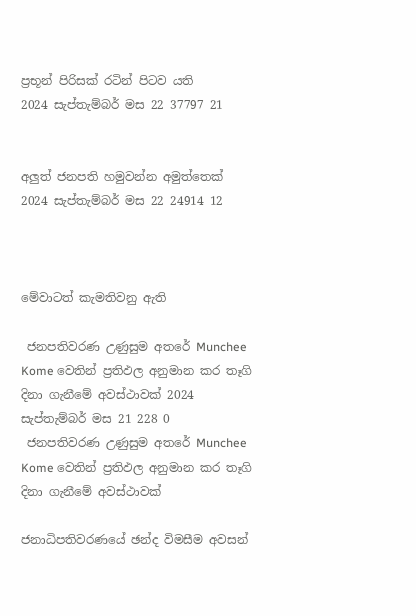ප්‍රභූන් පිරිසක් රටින් පිටව යති
2024 සැප්තැම්බර් මස 22 37797 21


අලුත් ජනපති හමුවන්න අමුත්තෙක්
2024 සැප්තැම්බර් මස 22 24914 12



මේවාටත් කැමතිවනු ඇති

 ජනපතිවරණ උණුසුම අතරේ Munchee Kome වෙතින් ප්‍රතිඵල අනුමාන කර තෑගි දිනා ගැනීමේ අවස්ථාවක් 2024 සැප්තැම්බර් මස 21 228 0
 ජනපතිවරණ උණුසුම අතරේ Munchee Kome වෙතින් ප්‍රතිඵල අනුමාන කර තෑගි දිනා ගැනීමේ අවස්ථාවක්

ජනාධිපතිවරණයේ ඡන්ද විමසීම අවසන්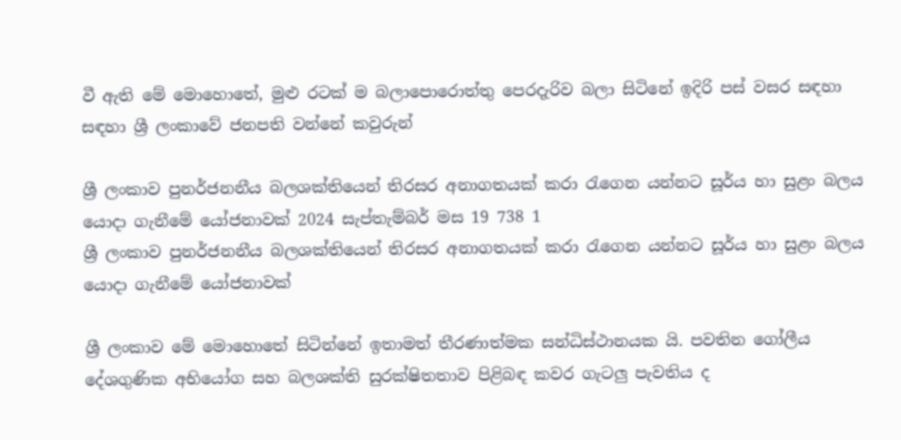වී ඇති මේ මොහොතේ, මුළු රටක් ම බලාපොරොත්තු පෙරදැරිව බලා සිටිනේ ඉදිරි පස් වසර සඳහා සඳහා ශ්‍රී ලංකාවේ ජනපති වන්නේ කවුරුන්

ශ්‍රී ලංකාව පුනර්ජනනීය බලශක්තියෙන් තිරසර අනාගතයක් කරා රැගෙන යන්නට සූර්ය හා සුළං බලය යොදා ගැනීමේ යෝජනාවක් 2024 සැප්තැම්බර් මස 19 738 1
ශ්‍රී ලංකාව පුනර්ජනනීය බලශක්තියෙන් තිරසර අනාගතයක් කරා රැගෙන යන්නට සූර්ය හා සුළං බලය යොදා ගැනීමේ යෝජනාවක්

ශ්‍රී ලංකාව මේ මොහොතේ සිටින්නේ ඉතාමත් තීරණාත්මක සන්ධිස්ථානයක යි. පවතින ගෝලීය දේශගුණික අභියෝග සහ බලශක්ති සුරක්ෂිතතාව පිළිබඳ කවර ගැටලු පැවතිය ද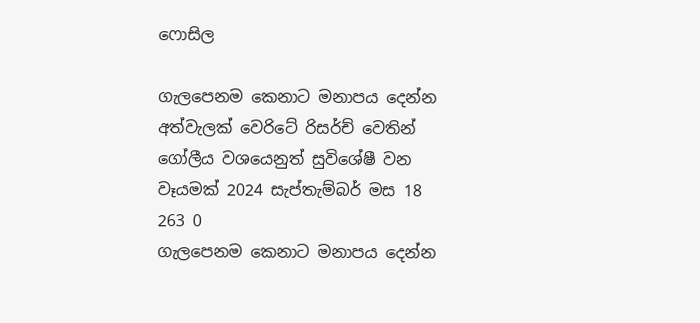ෆොසිල

ගැලපෙනම කෙනාට මනාපය දෙන්න අත්වැලක් වෙරිටේ රිසර්ච් වෙතින් ගෝලීය වශයෙනුත් සුවිශේෂී වන වෑයමක් 2024 සැප්තැම්බර් මස 18 263 0
ගැලපෙනම කෙනාට මනාපය දෙන්න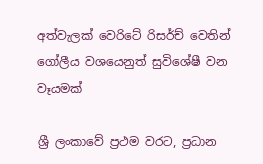අත්වැලක් වෙරිටේ රිසර්ච් වෙතින් ගෝලීය වශයෙනුත් සුවිශේෂී වන වෑයමක්

ශ්‍රී ලංකාවේ ප්‍රථම වරට, ප්‍රධාන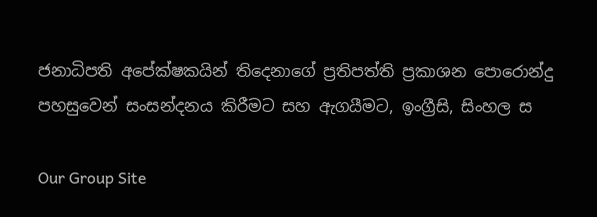ජනාධිපති අපේක්ෂකයින් තිදෙනාගේ ප්‍රතිපත්ති ප්‍රකාශන පොරොන්දු පහසුවෙන් සංසන්දනය කිරීමට සහ ඇගයීමට, ඉංග්‍රීසි, සිංහල ස

Our Group Site